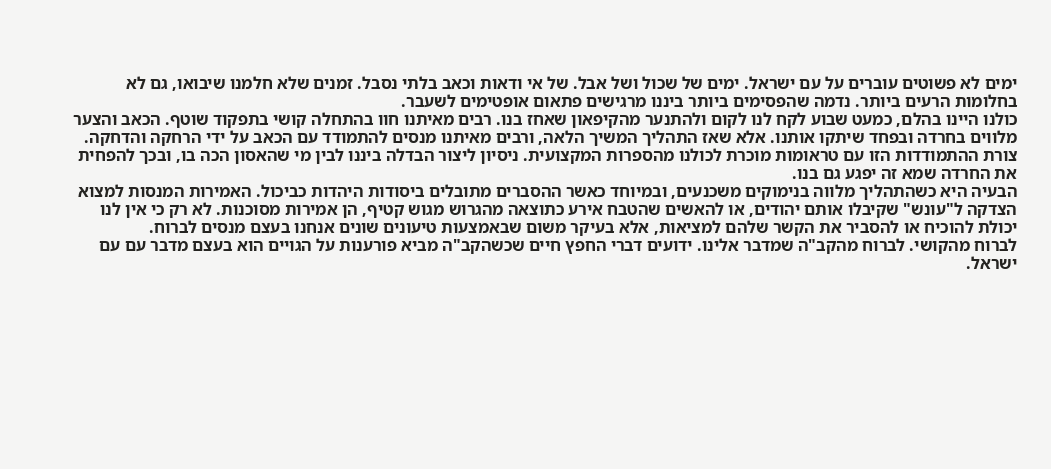ימים לא פשוטים עוברים על עם ישראל. ימים של שכול ושל אבל. של אי ודאות וכאב בלתי נסבל. זמנים שלא חלמנו שיבואו, גם לא בחלומות הרעים ביותר. נדמה שהפסימים ביותר ביננו מרגישים פתאום אופטימים לשעבר.
כולנו היינו בהלם, כמעט שבוע לקח לנו לקום ולהתנער מהקיפאון שאחז בנו. רבים מאיתנו חוו בהתחלה קושי בתפקוד שוטף. הכאב והצער מלווים בחרדה ובפחד שיתקו אותנו. אלא שאז התהליך המשיך הלאה, ורבים מאיתנו מנסים להתמודד עם הכאב על ידי הרחקה והדחקה.
צורת ההתמודדות הזו עם טראומות מוכרת לכולנו מהספרות המקצועית. ניסיון ליצור הבדלה ביננו לבין מי שהאסון הכה בו, ובכך להפחית את החרדה שמא זה יפגע גם בנו.
הבעיה היא כשהתהליך מלווה בנימוקים משכנעים, ובמיוחד כאשר ההסברים מתובלים ביסודות היהדות כביכול. האמירות המנסות למצוא הצדקה ל"עונש" שקיבלו אותם יהודים, או להאשים שהטבח אירע כתוצאה מהגרוש מגוש קטיף, הן אמירות מסוכנות. לא רק כי אין לנו יכולת להוכיח או להסביר את הקשר שלהם למציאות, אלא בעיקר משום שבאמצעות טיעונים שונים אנחנו בעצם מנסים לברוח.
לברוח מהקושי. לברוח מהקב"ה שמדבר אלינו. ידועים דברי החפץ חיים שכשהקב"ה מביא פורענות על הגויים הוא בעצם מדבר עם עם ישראל.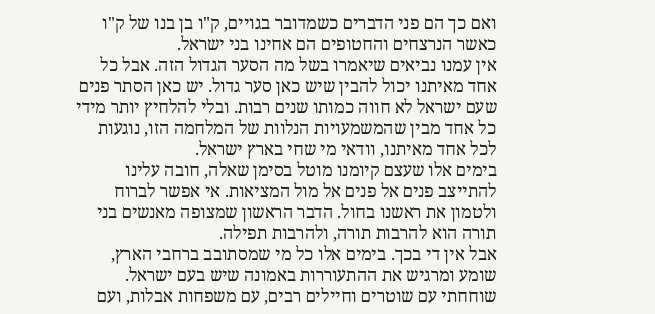ואם כך הם פני הדברים כשמדובר בגויים, ק"ו בן בנו של ק"ו כאשר הנרצחים והחטופים הם אחינו בני ישראל.
אין עמנו נביאים שיאמרו בשל מה הסער הגדול הזה. אבל כל אחד מאיתנו יכול להבין שיש כאן סער גדול. יש כאן הסתר פנים שעם ישראל לא חווה כמותו שנים רבות. ובלי להלחיץ יותר מידי כל אחד מבין שהמשמעויות הנלוות של המלחמה הזו, נוגעות לכל אחד מאיתנו, וודאי מי שחי בארץ ישראל.
בימים אלו שעצם קיומנו מוטל בסימן שאלה, חובה עלינו להתייצב פנים אל פנים אל מול המציאות. אי אפשר לברוח ולטמון את ראשנו בחול. הדבר הראשון שמצופה מאנשים בני תורה הוא להרבות תורה, ולהרבות תפילה.
אבל אין די בכך. בימים אלו כל מי שמסתובב ברחבי הארץ, שומע ומרגיש את ההתעוררות באמונה שיש בעם ישראל. שוחחתי עם שוטרים וחיילים רבים, עם משפחות אבלות, ועם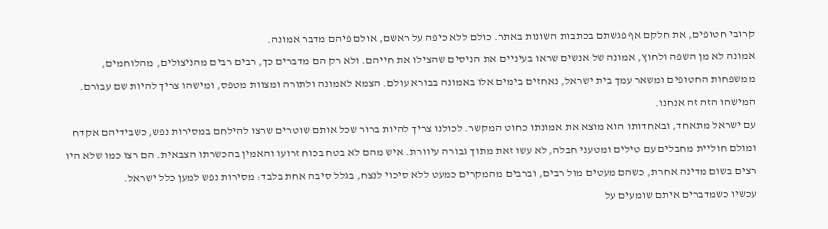קרובי חטופים, את חלקם אף פגשתם בכתבות השונות באתר. כולם ללא כיפה על ראשם, אולם פיהם מדבר אמונה.
אמונה לא מן השפה ולחוץ, אמונה של אנשים שראו בעיניים את הניסים שהצילו את חייהם. ולא רק הם מדברים כך, רבים רבים מהניצולים, מהלוחמים, ממשפחות החטופים ומשאר עמך בית ישראל, נאחזים בימים אלו באמונה בבורא עולם. הצמא לאמונה ולתורה ומצוות מטפס, ומישהו צריך להיות שם עבורם. המישהו הזה זה אנחנו.
עם ישראל מתאחד, ובאחדותו הוא מוצא את אמונתו כחוט המקשר. לכולנו צריך להיות ברור שכל אותם שוטרים שרצו להילחם במסירות נפש, כשבידיהם אקדח ומולם חוליית מחבלים עם טילים ומטעני חבלה, לא עשו זאת מתוך גבורה עיוורת. איש מהם לא בטח בכוח זרועו והאמין בהכשרתו הצבאית. הם רצו כמו שלא היו רצים בשום מדינה אחרת, כשהם מעטים מול רבים, וברבים מהמקרים כמעט ללא סיכוי לנצח, בגלל סיבה אחת בלבד: מסירות נפש למען כלל ישראל.
עכשיו כשמדברים איתם שומעים על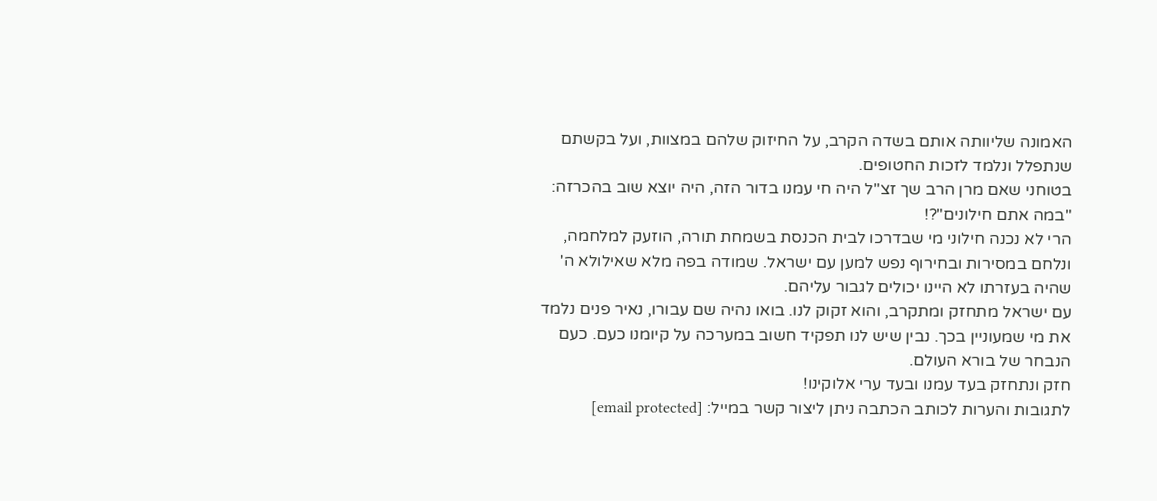האמונה שליוותה אותם בשדה הקרב, על החיזוק שלהם במצוות, ועל בקשתם שנתפלל ונלמד לזכות החטופים.
בטוחני שאם מרן הרב שך זצ"ל היה חי עמנו בדור הזה, היה יוצא שוב בהכרזה: "במה אתם חילונים"?!
הרי לא נכנה חילוני מי שבדרכו לבית הכנסת בשמחת תורה, הוזעק למלחמה, ונלחם במסירות ובחירוף נפש למען עם ישראל. שמודה בפה מלא שאילולא ה' שהיה בעזרתו לא היינו יכולים לגבור עליהם.
עם ישראל מתחזק ומתקרב, והוא זקוק לנו. בואו נהיה שם עבורו, נאיר פנים נלמד את מי שמעוניין בכך. נבין שיש לנו תפקיד חשוב במערכה על קיומנו כעם. כעם הנבחר של בורא העולם.
חזק ונתחזק בעד עמנו ובעד ערי אלוקינו!
לתגובות והערות לכותב הכתבה ניתן ליצור קשר במייל: [email protected]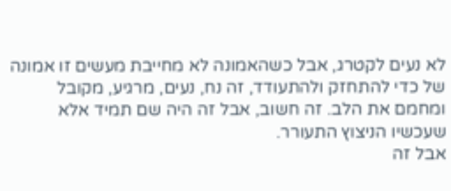לא נעים לקטרג, אבל כשהאמונה לא מחייבת מעשים זו אמונה של כדי להתחזק ולהתעודד, זה נח, נעים, מרגיע, מקובל ומחמם את הלב. זה חשוב, אבל זה היה שם תמיד אלא שעכשיו הניצוץ התעורר.
אבל זה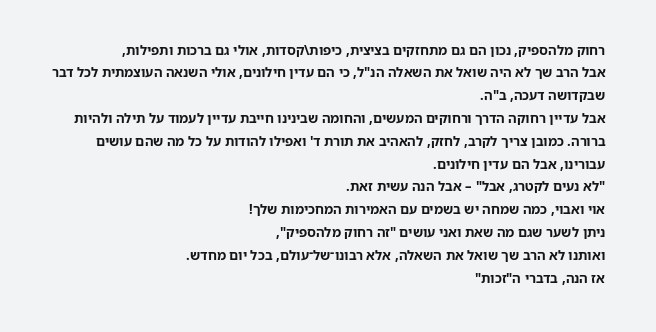רחוק מלהספיק, נכון הם גם מתחזקים בציצית, כיפות\קסדות, אולי גם ברכות ותפילות,
אבל הרב שך לא היה שואל את השאלה הנ"ל, כי הם עדין חילונים, אולי השנאה העוצמתית לכל דבר שבקדושה דעכה, ב"ה.
אבל עדיין רחוקה הדרך ורחוקים המעשים, והחומה שבינינו חייבת עדיין לעמוד על תילה ולהיות ברורה. כמובן צריך לקרב, לחזק, להאהיב את תורת ד' ואפילו להודות על כל מה שהם עושים עבורינו, אבל הם עדין חילונים.
"לא נעים לקטרג, אבל" – אבל הנה עשית זאת.
אוי ואבוי, כמה שמחה יש בשמים עם האמירות המחכימות שלך!
ניתן לשער שגם מה שאת ואני עושים "זה רחוק מלהספיק",
ואותנו לא הרב שך שואל את השאלה, אלא רבונו־של־עולם, בכל יום מחדש.
אז הנה, בדברי ה"זכות"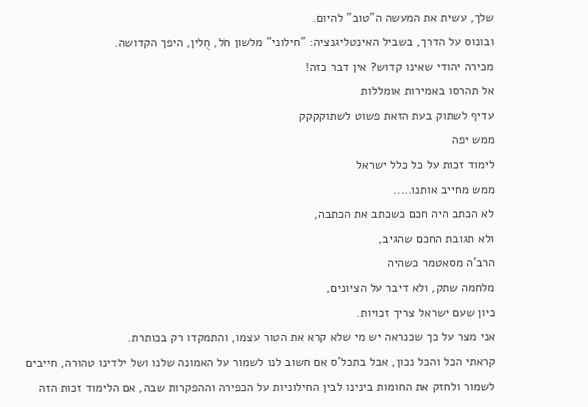שלך, עשית את המעשה ה"טוב" להיום.
ובונוס על הדרך, בשביל האינטליגנציה: "חילוני" מלשון חֹל, חֻלין, היפך הקדושה.
מכירה יהודי שאינו קדוש? אין דבר כזה!
אל תהרסו באמירות אומללות
עדיף לשתוק בעת הזאת פשוט לשתוקקקק
ממש יפה
לימוד זכות על כל כלל ישראל
ממש מחייב אותנו…..
לא הכתב היה חכם כשכתב את הכתבה,
ולא תגובת החכם שהגיב,
הרב'ה מסאטמר כשהיה
מלחמה שתק, ולא דיבר על הציונים,
כיון שעם ישראל צריך זכויות.
אני מצר על כך שכנראה יש מי שלא קרא את הטור עצמו, והתמקדו רק בכותרת.
קראתי הכל והכל נכון, אבל בתכל'ס אם חשוב לנו לשמור על האמונה שלנו ושל ילדינו טהורה, חייבים לשמור ולחזק את החומות בינינו לבין החילוניות על הכפירה וההפקרות שבה, אם הלימוד זכות הזה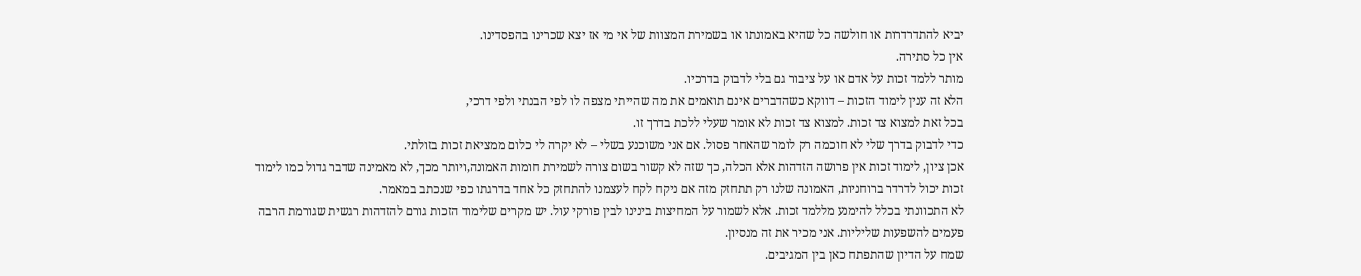יביא להתדרדרות או חולשה כל שהיא באמונתו או בשמירת המצוות של אי מי אז יצא שכרינו בהפסדינו.
אין כל סתירה.
מותר ללמד זכות על אדם או על ציבור גם בלי לדבוק בדרכיו.
הלא זה ענין לימוד הזכות – דווקא כשהדברים אינם תואמים את מה שהייתי מצפה לו לפי הבנתי ולפי דרכי,
בכל זאת למצוא צד זכות. למצוא צד זכות לא אומר שעלי ללכת בדרך זו.
כדי לדבוק בדרך שלי לא חוכמה רק לומר שהאחר פסול. אם אני משוכנע בשלי – לא יקרה לי כלום ממציאת זכות בזולתי.
אכן ציון, לימוד זכות אין פרושה הזדהות אלא הכלה, כך שזה לא קשור בשום צורה לשמירת חומות האמונה,ויותר מכך, לא מאמינה שדבר גדול כמו לימוד זכות יכול לדרדר ברוחניות, האמונה שלנו רק תתחזק מזה אם ניקח לקח לעצמנו להתחזק כל אחד בדרגתו כפי שנכתב במאמר.
לא התכוונתי בכלל להימנע מללמד זכות. אלא לשמור על המחיצות בינינו לבין פורקי עול. יש מקרים שלימוד הזכות גורם להזדהות רגשית שגורמת הרבה פעמים להשפעות שליליות. אני מכיר את זה מנסיון.
שמח על הדיון שהתפתח כאן בין המגיבים.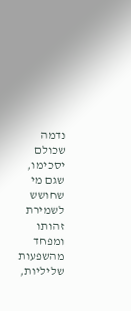נדמה שכולם יסכימו, שגם מי שחושש לשמירת זהותו ומפחד מהשפעות שליליות,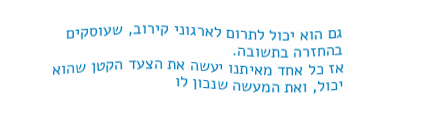גם הוא יכול לתרום לארגוני קירוב, שעוסקים בהחזרה בתשובה.
אז כל אחד מאיתנו יעשה את הצעד הקטן שהוא יכול, ואת המעשה שנכון לו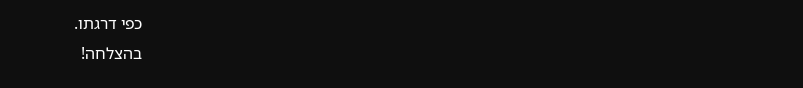כפי דרגתו.
בהצלחה!